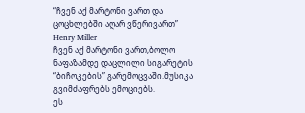“ჩვენ აქ მარტონი ვართ და ცოცხლებში აღარ ვწერივართ”
Henry Miller
ჩვენ აქ მარტონი ვართ,ბოლო ნაფაზამდე დაცლილი სიგარეტის “ბიჩოკების” გარემოცვაში.მუსიკა გვიმძაფრებს ემოციებს.
ეს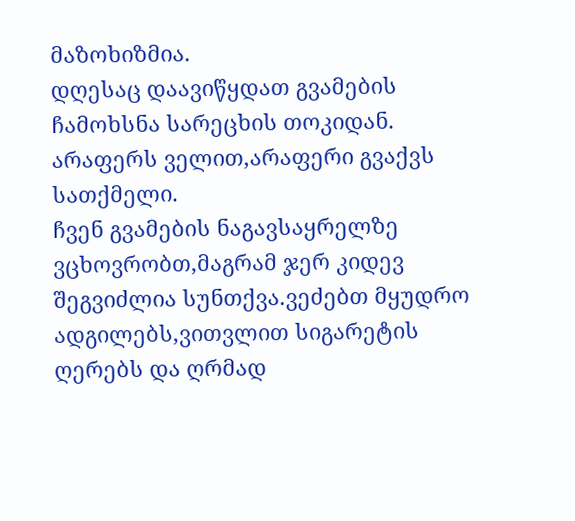მაზოხიზმია.
დღესაც დაავიწყდათ გვამების ჩამოხსნა სარეცხის თოკიდან.
არაფერს ველით,არაფერი გვაქვს სათქმელი.
ჩვენ გვამების ნაგავსაყრელზე ვცხოვრობთ,მაგრამ ჯერ კიდევ შეგვიძლია სუნთქვა.ვეძებთ მყუდრო ადგილებს,ვითვლით სიგარეტის ღერებს და ღრმად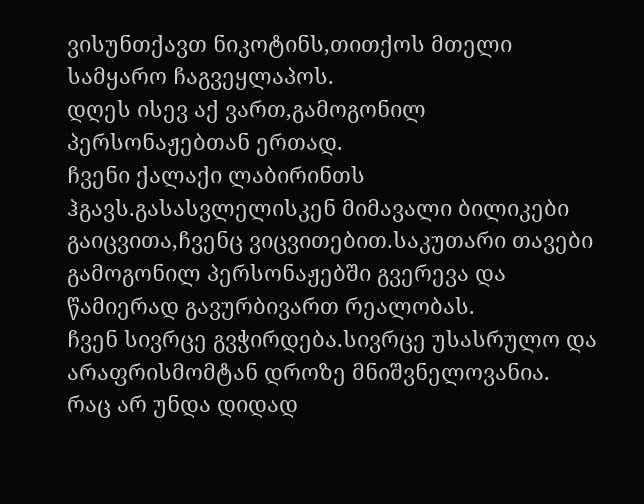ვისუნთქავთ ნიკოტინს,თითქოს მთელი სამყარო ჩაგვეყლაპოს.
დღეს ისევ აქ ვართ,გამოგონილ პერსონაჟებთან ერთად.
ჩვენი ქალაქი ლაბირინთს ჰგავს.გასასვლელისკენ მიმავალი ბილიკები გაიცვითა,ჩვენც ვიცვითებით.საკუთარი თავები გამოგონილ პერსონაჟებში გვერევა და წამიერად გავურბივართ რეალობას.
ჩვენ სივრცე გვჭირდება.სივრცე უსასრულო და არაფრისმომტან დროზე მნიშვნელოვანია.
რაც არ უნდა დიდად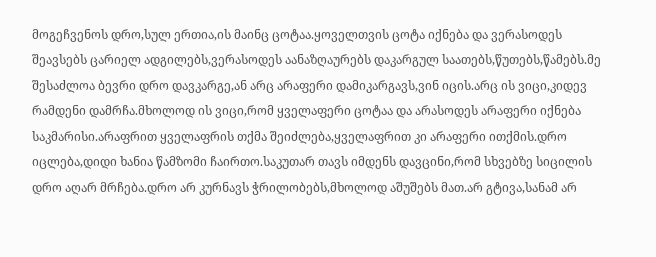მოგეჩვენოს დრო,სულ ერთია,ის მაინც ცოტაა.ყოველთვის ცოტა იქნება და ვერასოდეს შეავსებს ცარიელ ადგილებს,ვერასოდეს აანაზღაურებს დაკარგულ საათებს,წუთებს,წამებს.მე შესაძლოა ბევრი დრო დავკარგე,ან არც არაფერი დამიკარგავს,ვინ იცის.არც ის ვიცი,კიდევ რამდენი დამრჩა.მხოლოდ ის ვიცი,რომ ყველაფერი ცოტაა და არასოდეს არაფერი იქნება საკმარისი.არაფრით ყველაფრის თქმა შეიძლება,ყველაფრით კი არაფერი ითქმის.დრო იცლება,დიდი ხანია წამზომი ჩაირთო.საკუთარ თავს იმდენს დავცინი,რომ სხვებზე სიცილის დრო აღარ მრჩება.დრო არ კურნავს ჭრილობებს,მხოლოდ აშუშებს მათ.არ გტივა,სანამ არ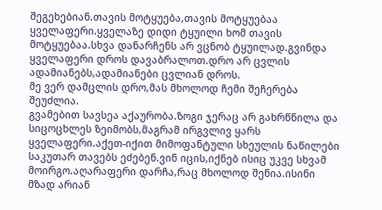შეგეხებიან.თავის მოტყუება,თავის მოტყუებაა ყველაფერი.ყველაზე დიდი ტყუილი ხომ თავის მოტყუებაა.სხვა დანარჩენს არ ვცნობ ტყუილად.გვინდა ყველაფერი დროს დავაბრალოთ.დრო არ ცვლის ადამიანებს,ადამიანები ცვლიან დროს.
მე ვერ დამცლის დრო,მას მხოლოდ ჩემი შეჩერება შეუძლია.
გვამებით სავსეა აქაურობა.ზოგი ჯერაც არ გახრწნილა და სიცოცხლეს ზეიმობს,მაგრამ ირგვლივ ყარს ყველაფერი.აქეთ-იქით მიმოფანტული სხეულის ნაწილები საკუთარ თავებს ეძებენ.ვინ იცის,იქნებ ისიც უკვე სხვამ მოირგო.აღარაფერი დარჩა,რაც მხოლოდ შენია.ისინი მზად არიან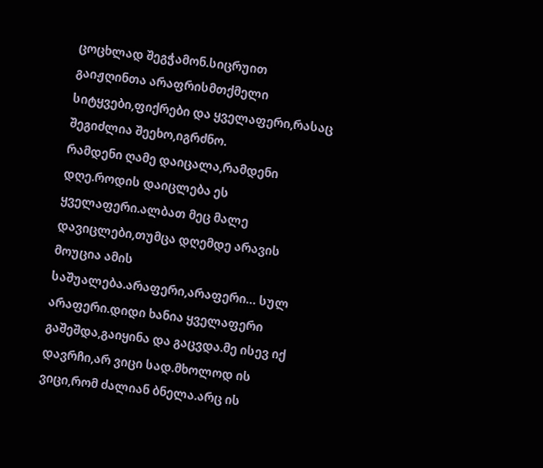ცოცხლად შეგჭამონ.სიცრუით გაიჟღინთა არაფრისმთქმელი სიტყვები,ფიქრები და ყველაფერი,რასაც შეგიძლია შეეხო,იგრძნო.
რამდენი ღამე დაიცალა,რამდენი დღე.როდის დაიცლება ეს ყველაფერი.ალბათ მეც მალე დავიცლები,თუმცა დღემდე არავის მოუცია ამის საშუალება.არაფერი,არაფერი… სულ არაფერი.დიდი ხანია ყველაფერი გაშეშდა,გაიყინა და გაცვდა.მე ისევ იქ დავრჩი,არ ვიცი სად.მხოლოდ ის ვიცი,რომ ძალიან ბნელა.არც ის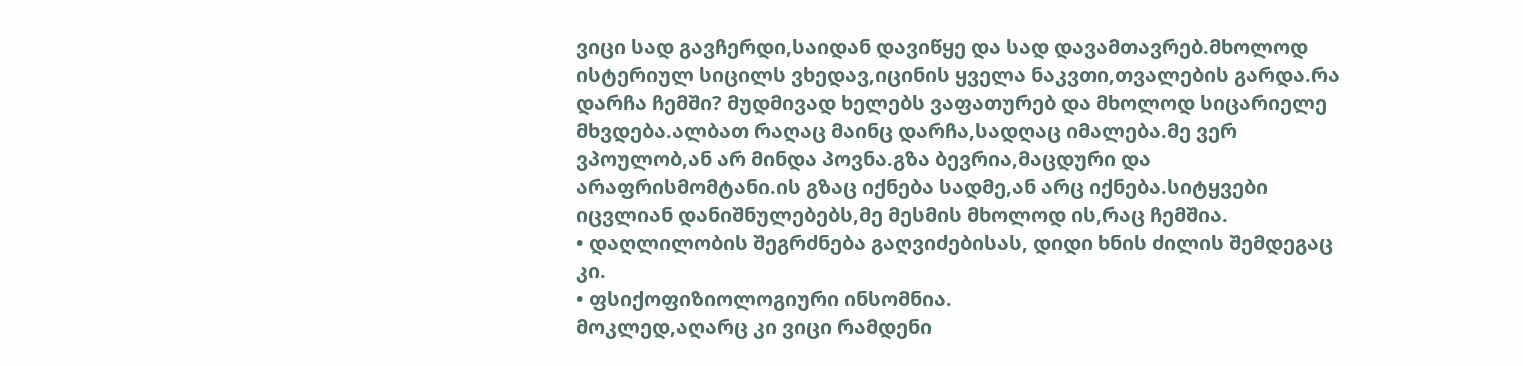ვიცი სად გავჩერდი,საიდან დავიწყე და სად დავამთავრებ.მხოლოდ ისტერიულ სიცილს ვხედავ,იცინის ყველა ნაკვთი,თვალების გარდა.რა დარჩა ჩემში? მუდმივად ხელებს ვაფათურებ და მხოლოდ სიცარიელე მხვდება.ალბათ რაღაც მაინც დარჩა,სადღაც იმალება.მე ვერ ვპოულობ,ან არ მინდა პოვნა.გზა ბევრია,მაცდური და არაფრისმომტანი.ის გზაც იქნება სადმე,ან არც იქნება.სიტყვები იცვლიან დანიშნულებებს,მე მესმის მხოლოდ ის,რაც ჩემშია.
• დაღლილობის შეგრძნება გაღვიძებისას, დიდი ხნის ძილის შემდეგაც კი.
• ფსიქოფიზიოლოგიური ინსომნია.
მოკლედ,აღარც კი ვიცი რამდენი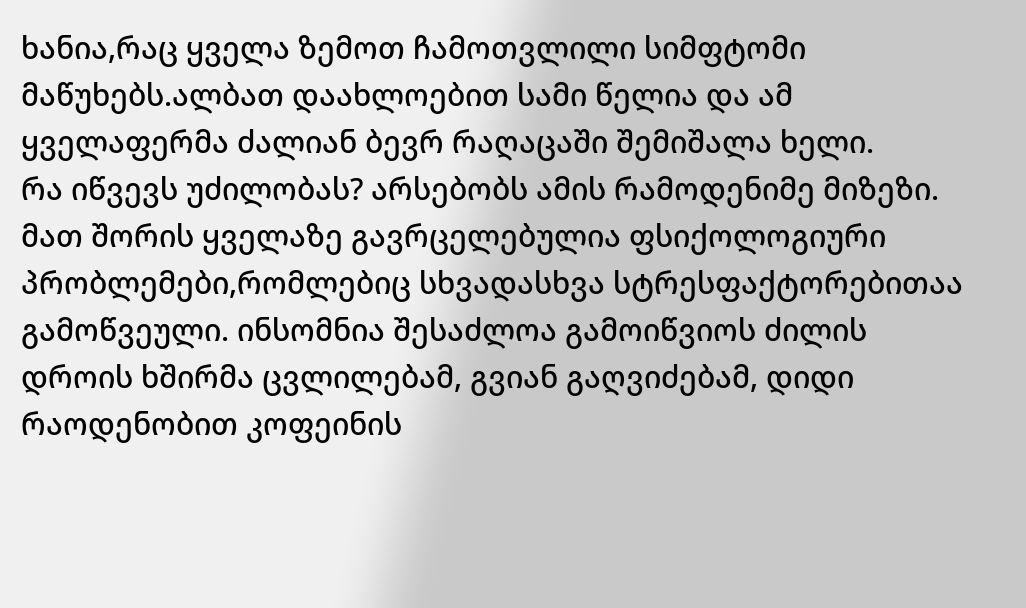ხანია,რაც ყველა ზემოთ ჩამოთვლილი სიმფტომი მაწუხებს.ალბათ დაახლოებით სამი წელია და ამ ყველაფერმა ძალიან ბევრ რაღაცაში შემიშალა ხელი.
რა იწვევს უძილობას? არსებობს ამის რამოდენიმე მიზეზი. მათ შორის ყველაზე გავრცელებულია ფსიქოლოგიური პრობლემები,რომლებიც სხვადასხვა სტრესფაქტორებითაა გამოწვეული. ინსომნია შესაძლოა გამოიწვიოს ძილის დროის ხშირმა ცვლილებამ, გვიან გაღვიძებამ, დიდი რაოდენობით კოფეინის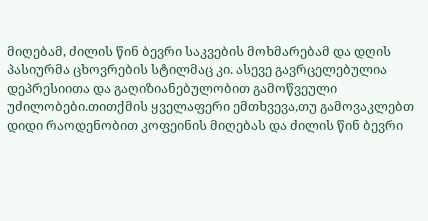მიღებამ, ძილის წინ ბევრი საკვების მოხმარებამ და დღის პასიურმა ცხოვრების სტილმაც კი. ასევე გავრცელებულია დეპრესიითა და გაღიზიანებულობით გამოწვეული უძილობები.თითქმის ყველაფერი ემთხვევა,თუ გამოვაკლებთ დიდი რაოდენობით კოფეინის მიღებას და ძილის წინ ბევრი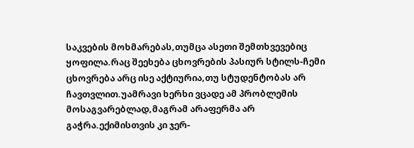საკვების მოხმარებას,თუმცა ასეთი შემთხვევებიც ყოფილა.რაც შეეხება ცხოვრების პასიურ სტილს-ჩემი ცხოვრება არც ისე აქტიურია,თუ სტუდენტობას არ ჩავთვლით.უამრავი ხერხი ვცადე ამ პრობლემის მოსაგვარებლად,მაგრამ არაფერმა არ გაჭრა.ექიმისთვის კი ჯერ-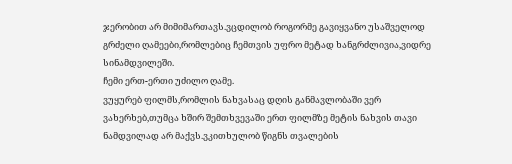ჯერობით არ მიმიმართავს.ვცდილობ როგორმე გავიყვანო უსაშველოდ გრძელი ღამეები,რომლებიც ჩემთვის უფრო მეტად ხანგრძლივია,ვიდრე სინამდვილეში.
ჩემი ერთ-ერთი უძილო ღამე.
ვუყურებ ფილმს,რომლის ნახვასაც დღის განმავლობაში ვერ ვახერხებ,თუმცა ხშირ შემთხვევაში ერთ ფილმზე მეტის ნახვის თავი ნამდვილად არ მაქვს.ვკითხულობ წიგნს თვალების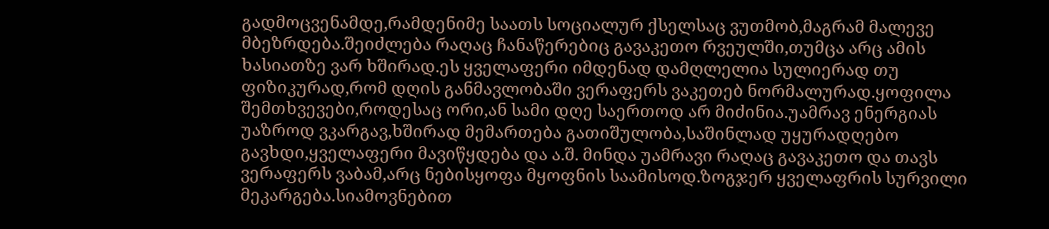გადმოცვენამდე,რამდენიმე საათს სოციალურ ქსელსაც ვუთმობ,მაგრამ მალევე მბეზრდება.შეიძლება რაღაც ჩანაწერებიც გავაკეთო რვეულში,თუმცა არც ამის ხასიათზე ვარ ხშირად.ეს ყველაფერი იმდენად დამღლელია სულიერად თუ ფიზიკურად,რომ დღის განმავლობაში ვერაფერს ვაკეთებ ნორმალურად.ყოფილა შემთხვევები,როდესაც ორი,ან სამი დღე საერთოდ არ მიძინია.უამრავ ენერგიას უაზროდ ვკარგავ,ხშირად მემართება გათიშულობა,საშინლად უყურადღებო გავხდი,ყველაფერი მავიწყდება და ა.შ. მინდა უამრავი რაღაც გავაკეთო და თავს ვერაფერს ვაბამ,არც ნებისყოფა მყოფნის საამისოდ.ზოგჯერ ყველაფრის სურვილი მეკარგება.სიამოვნებით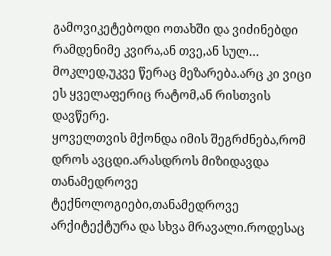გამოვიკეტებოდი ოთახში და ვიძინებდი რამდენიმე კვირა,ან თვე,ან სულ…
მოკლედ,უკვე წერაც მეზარება.არც კი ვიცი ეს ყველაფერიც რატომ,ან რისთვის დავწერე.
ყოველთვის მქონდა იმის შეგრძნება,რომ დროს ავცდი.არასდროს მიზიდავდა თანამედროვე ტექნოლოგიები,თანამედროვე არქიტექტურა და სხვა მრავალი.როდესაც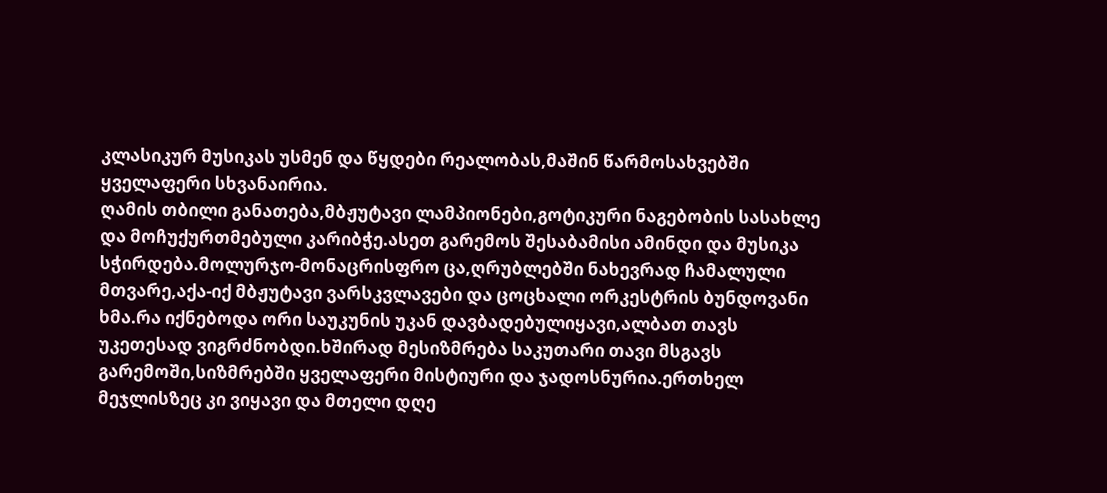კლასიკურ მუსიკას უსმენ და წყდები რეალობას,მაშინ წარმოსახვებში ყველაფერი სხვანაირია.
ღამის თბილი განათება,მბჟუტავი ლამპიონები,გოტიკური ნაგებობის სასახლე და მოჩუქურთმებული კარიბჭე.ასეთ გარემოს შესაბამისი ამინდი და მუსიკა სჭირდება.მოლურჯო-მონაცრისფრო ცა,ღრუბლებში ნახევრად ჩამალული მთვარე,აქა-იქ მბჟუტავი ვარსკვლავები და ცოცხალი ორკესტრის ბუნდოვანი ხმა.რა იქნებოდა ორი საუკუნის უკან დავბადებულიყავი,ალბათ თავს უკეთესად ვიგრძნობდი.ხშირად მესიზმრება საკუთარი თავი მსგავს გარემოში,სიზმრებში ყველაფერი მისტიური და ჯადოსნურია.ერთხელ მეჯლისზეც კი ვიყავი და მთელი დღე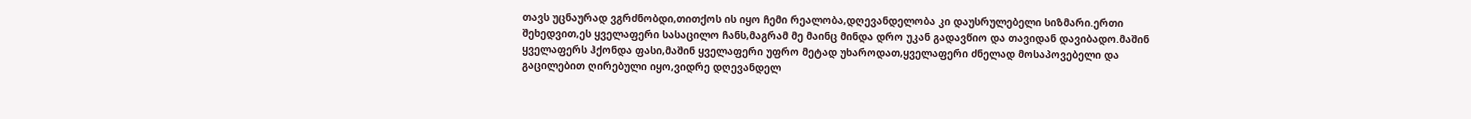თავს უცნაურად ვგრძნობდი,თითქოს ის იყო ჩემი რეალობა,დღევანდელობა კი დაუსრულებელი სიზმარი.ერთი შეხედვით,ეს ყველაფერი სასაცილო ჩანს,მაგრამ მე მაინც მინდა დრო უკან გადავწიო და თავიდან დავიბადო.მაშინ ყველაფერს ჰქონდა ფასი,მაშინ ყველაფერი უფრო მეტად უხაროდათ,ყველაფერი ძნელად მოსაპოვებელი და გაცილებით ღირებული იყო,ვიდრე დღევანდელ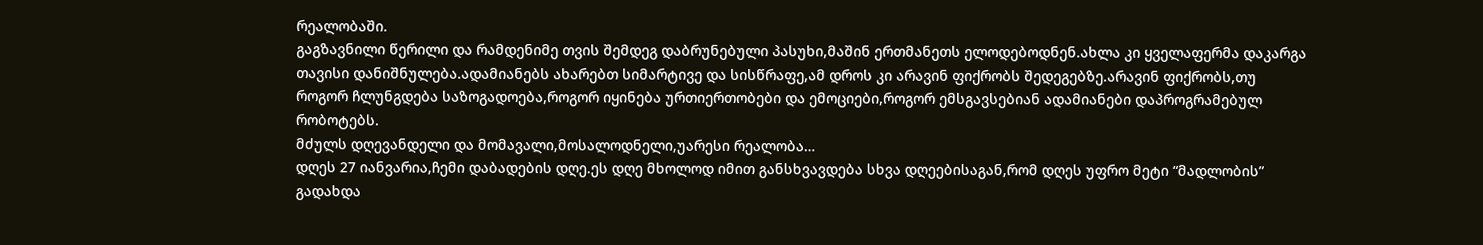რეალობაში.
გაგზავნილი წერილი და რამდენიმე თვის შემდეგ დაბრუნებული პასუხი,მაშინ ერთმანეთს ელოდებოდნენ.ახლა კი ყველაფერმა დაკარგა თავისი დანიშნულება.ადამიანებს ახარებთ სიმარტივე და სისწრაფე,ამ დროს კი არავინ ფიქრობს შედეგებზე.არავინ ფიქრობს,თუ როგორ ჩლუნგდება საზოგადოება,როგორ იყინება ურთიერთობები და ემოციები,როგორ ემსგავსებიან ადამიანები დაპროგრამებულ რობოტებს.
მძულს დღევანდელი და მომავალი,მოსალოდნელი,უარესი რეალობა…
დღეს 27 იანვარია,ჩემი დაბადების დღე.ეს დღე მხოლოდ იმით განსხვავდება სხვა დღეებისაგან,რომ დღეს უფრო მეტი “მადლობის” გადახდა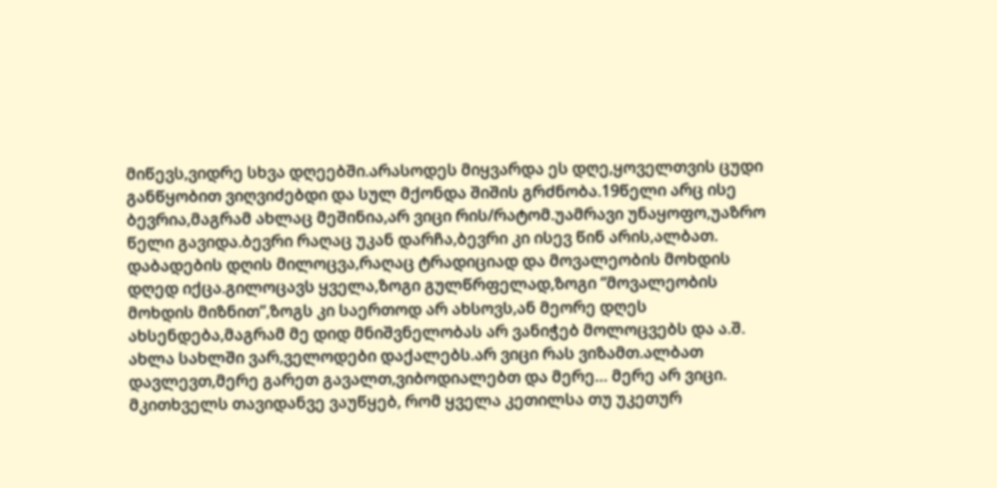მიწევს,ვიდრე სხვა დღეებში.არასოდეს მიყვარდა ეს დღე,ყოველთვის ცუდი განწყობით ვიღვიძებდი და სულ მქონდა შიშის გრძნობა.19წელი არც ისე ბევრია,მაგრამ ახლაც მეშინია,არ ვიცი რის/რატომ.უამრავი უნაყოფო,უაზრო წელი გავიდა.ბევრი რაღაც უკან დარჩა,ბევრი კი ისევ წინ არის,ალბათ.
დაბადების დღის მილოცვა,რაღაც ტრადიციად და მოვალეობის მოხდის დღედ იქცა.გილოცავს ყველა,ზოგი გულწრფელად,ზოგი “მოვალეობის მოხდის მიზნით”,ზოგს კი საერთოდ არ ახსოვს,ან მეორე დღეს ახსენდება,მაგრამ მე დიდ მნიშვნელობას არ ვანიჭებ მოლოცვებს და ა.შ.
ახლა სახლში ვარ,ველოდები დაქალებს.არ ვიცი რას ვიზამთ.ალბათ დავლევთ,მერე გარეთ გავალთ,ვიბოდიალებთ და მერე… მერე არ ვიცი.
მკითხველს თავიდანვე ვაუწყებ, რომ ყველა კეთილსა თუ უკეთურ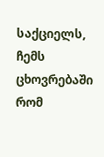საქციელს, ჩემს ცხოვრებაში რომ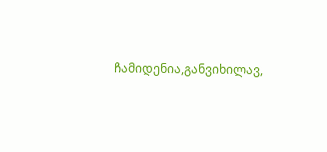ჩამიდენია,განვიხილავ,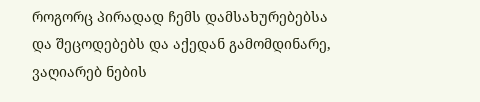როგორც პირადად ჩემს დამსახურებებსა და შეცოდებებს და აქედან გამომდინარე, ვაღიარებ ნების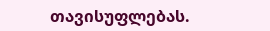თავისუფლებას.